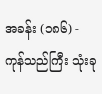အခန်း (၁၈၆) - ကုန်သည်ကြီး သုံးခု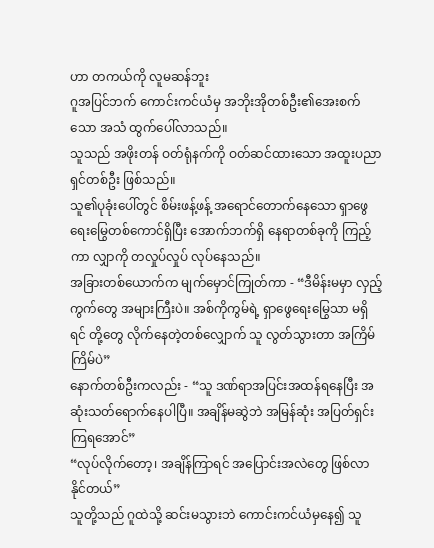ဟာ တကယ်ကို လူမဆန်ဘူး
ဂူအပြင်ဘက် ကောင်းကင်ယံမှ အဘိုးအိုတစ်ဦး၏အေးစက်သော အသံ ထွက်ပေါ်လာသည်။
သူသည် အဖိုးတန် ဝတ်ရုံနက်ကို ဝတ်ဆင်ထားသော အထူးပညာရှင်တစ်ဦး ဖြစ်သည်။
သူ၏ပုခုံးပေါ်တွင် စိမ်းဖန့်ဖန့် အရောင်တောက်နေသော ရှာဖွေရေးမြွေတစ်ကောင်ရှိပြီး အောက်ဘက်ရှိ နေရာတစ်ခုကို ကြည့်ကာ လျှာကို တလှုပ်လှုပ် လုပ်နေသည်။
အခြားတစ်ယောက်က မျက်မှောင်ကြုတ်ကာ - “ဒီမိန်းမမှာ လှည့်ကွက်တွေ အများကြီးပဲ။ အစ်ကိုကွမ်ရဲ့ ရှာဖွေရေးမြွေသာ မရှိရင် တို့တွေ လိုက်နေတဲ့တစ်လျှောက် သူ လွတ်သွားတာ အကြိမ်ကြိမ်ပဲ”
နောက်တစ်ဦးကလည်း - “သူ ဒဏ်ရာအပြင်းအထန်ရနေပြီး အဆုံးသတ်ရောက်နေပါပြီ။ အချိန်မဆွဲဘဲ အမြန်ဆုံး အပြတ်ရှင်းကြရအောင်”
“လုပ်လိုက်တော့၊ အချိန်ကြာရင် အပြောင်းအလဲတွေ ဖြစ်လာနိုင်တယ်”
သူတို့သည် ဂူထဲသို့ ဆင်းမသွားဘဲ ကောင်းကင်ယံမှနေ၍ သူ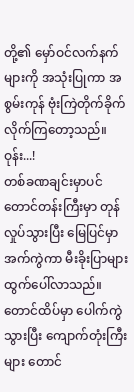တို့၏ မှော်ဝင်လက်နက်များကို အသုံးပြုကာ အစွမ်းကုန် ဗုံးကြဲတိုက်ခိုက်လိုက်ကြတော့သည်။
ဝုန်း...!
တစ်ခဏချင်းမှာပင် တောင်တန်းကြီးမှာ တုန်လှုပ်သွားပြီး မြေပြင်မှာ အက်ကွဲကာ မီးခိုးပြာများ ထွက်ပေါ်လာသည်။
တောင်ထိပ်မှာ ပေါက်ကွဲသွားပြီး ကျောက်တုံးကြီးများ တောင်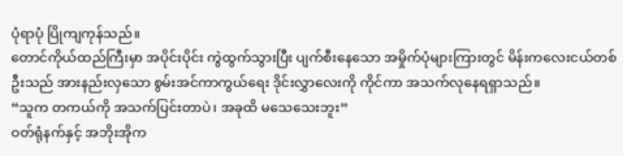ပုံရာပုံ ပြိုကျကုန်သည်။
တောင်ကိုယ်ထည်ကြီးမှာ အပိုင်းပိုင်း ကွဲထွက်သွားပြီး ပျက်စီးနေသော အမှိုက်ပုံများကြားတွင် မိန်းကလေးငယ်တစ်ဦးသည် အားနည်းလှသော စွမ်းအင်ကာကွယ်ရေး ဒိုင်းလွှာလေးကို ကိုင်ကာ အသက်လုနေရရှာသည်။
“သူက တကယ်ကို အသက်ပြင်းတာပဲ၊ အခုထိ မသေသေးဘူး”
ဝတ်ရုံနက်နှင့် အဘိုးအိုက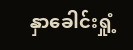နှာခေါင်းရှုံ့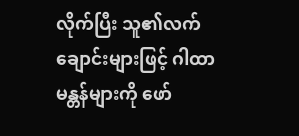လိုက်ပြီး သူ၏လက်ချောင်းများဖြင့် ဂါထာမန္တန်များကို ဖော်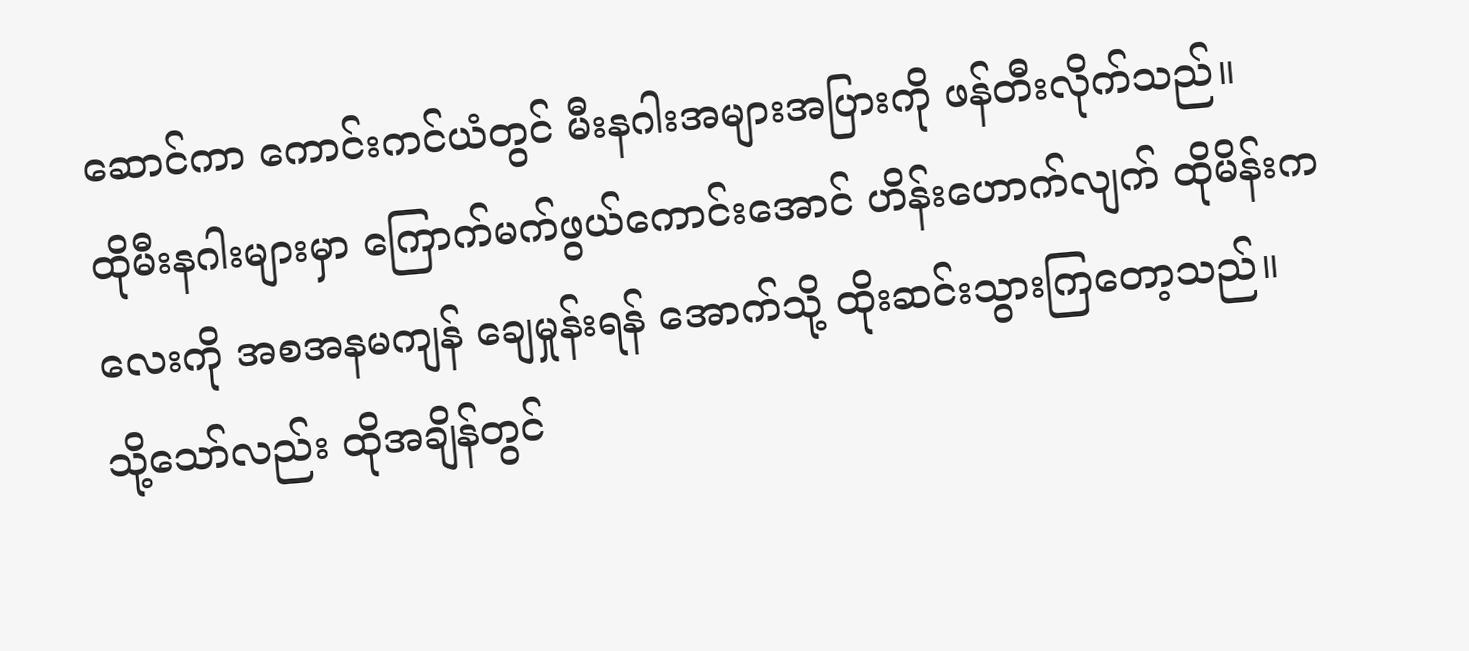ဆောင်ကာ ကောင်းကင်ယံတွင် မီးနဂါးအများအပြားကို ဖန်တီးလိုက်သည်။
ထိုမီးနဂါးများမှာ ကြောက်မက်ဖွယ်ကောင်းအောင် ဟိန်းဟောက်လျက် ထိုမိန်းကလေးကို အစအနမကျန် ချေမှုန်းရန် အောက်သို့ ထိုးဆင်းသွားကြတော့သည်။
သို့သော်လည်း ထိုအချိန်တွင်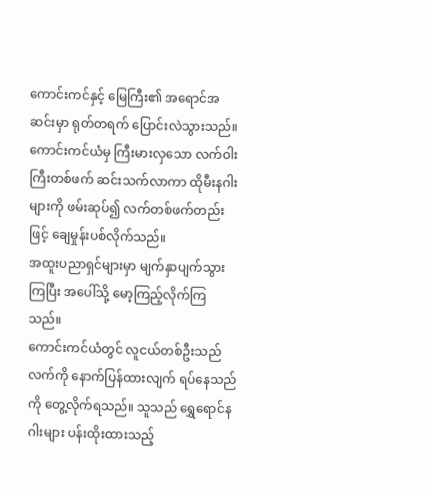ကောင်းကင်နှင့် မြေကြီး၏ အရောင်အဆင်းမှာ ရုတ်တရက် ပြောင်းလဲသွားသည်။
ကောင်းကင်ယံမှ ကြီးမားလှသော လက်ဝါးကြီးတစ်ဖက် ဆင်းသက်လာကာ ထိုမီးနဂါးများကို ဖမ်းဆုပ်၍ လက်တစ်ဖက်တည်းဖြင့် ချေမှုန်းပစ်လိုက်သည်။
အထူးပညာရှင်များမှာ မျက်နှာပျက်သွားကြပြီး အပေါ်သို့ မော့ကြည့်လိုက်ကြသည်။
ကောင်းကင်ယံတွင် လူငယ်တစ်ဦးသည် လက်ကို နောက်ပြန်ထားလျက် ရပ်နေသည်ကို တွေ့လိုက်ရသည်။ သူသည် ရွှေရောင်နဂါးများ ပန်းထိုးထားသည့်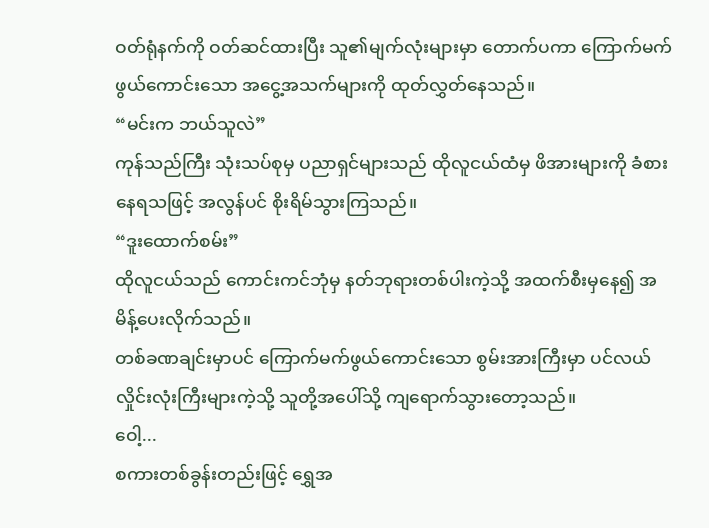ဝတ်ရုံနက်ကို ဝတ်ဆင်ထားပြီး သူ၏မျက်လုံးများမှာ တောက်ပကာ ကြောက်မက်ဖွယ်ကောင်းသော အငွေ့အသက်များကို ထုတ်လွှတ်နေသည်။
“မင်းက ဘယ်သူလဲ”
ကုန်သည်ကြီး သုံးသပ်စုမှ ပညာရှင်များသည် ထိုလူငယ်ထံမှ ဖိအားများကို ခံစားနေရသဖြင့် အလွန်ပင် စိုးရိမ်သွားကြသည်။
“ဒူးထောက်စမ်း”
ထိုလူငယ်သည် ကောင်းကင်ဘုံမှ နတ်ဘုရားတစ်ပါးကဲ့သို့ အထက်စီးမှနေ၍ အမိန့်ပေးလိုက်သည်။
တစ်ခဏချင်းမှာပင် ကြောက်မက်ဖွယ်ကောင်းသော စွမ်းအားကြီးမှာ ပင်လယ်လှိုင်းလုံးကြီးများကဲ့သို့ သူတို့အပေါ်သို့ ကျရောက်သွားတော့သည်။
ဝေါ့...
စကားတစ်ခွန်းတည်းဖြင့် ရွှေအ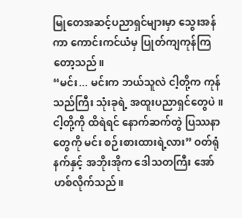မြုတေအဆင့်ပညာရှင်များမှာ သွေးအန်ကာ ကောင်းကင်ယံမှ ပြုတ်ကျကုန်ကြတော့သည်။
“မင်း... မင်းက ဘယ်သူလဲ ငါ့တို့က ကုန်သည်ကြီး သုံးခုရဲ့ အထူးပညာရှင်တွေပဲ။ ငါ့တို့ကို ထိရဲရင် နောက်ဆက်တွဲ ပြဿနာတွေကို မင်း စဉ်းစားထားရဲ့လား” ဝတ်ရုံနက်နှင့် အဘိုးအိုက ဒေါသတကြီး အော်ဟစ်လိုက်သည်။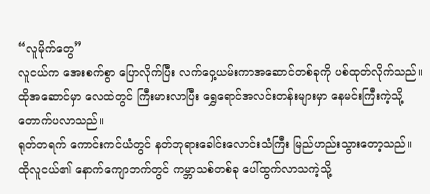“လူမိုက်တွေ”
လူငယ်က အေးစက်စွာ ပြောလိုက်ပြီး လက်ဝှေ့ယမ်းကာအဆောင်တစ်ခုကို ပစ်ထုတ်လိုက်သည်။
ထိုအဆောင်မှာ လေထဲတွင် ကြီးမားလာပြီး ရွှေရောင်အလင်းတန်းများမှာ နေမင်းကြီးကဲ့သို့ တောက်ပလာသည်။
ရုတ်တရက် ကောင်းကင်ယံတွင် နတ်ဘုရားခေါင်းလောင်းသံကြီး မြည်ဟည်းသွားတော့သည်။
ထိုလူငယ်၏ နောက်ကျောဘက်တွင် ကမ္ဘာသစ်တစ်ခု ပေါ်ထွက်လာသကဲ့သို့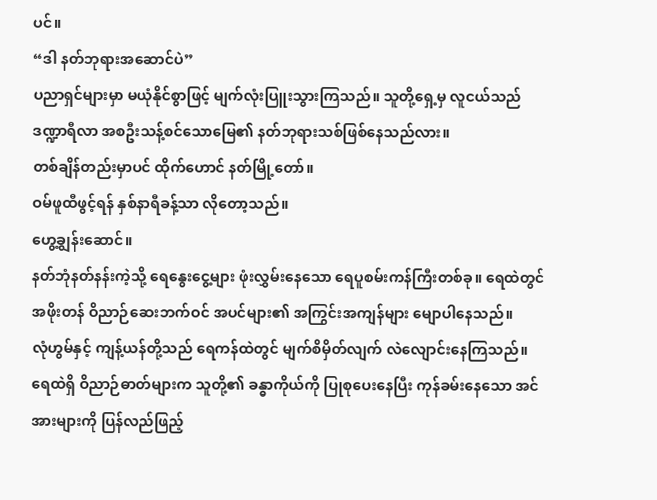ပင်။
“ဒါ နတ်ဘုရားအဆောင်ပဲ”
ပညာရှင်များမှာ မယုံနိုင်စွာဖြင့် မျက်လုံးပြူးသွားကြသည်။ သူတို့ရှေ့မှ လူငယ်သည် ဒဏ္ဍာရီလာ အစဦးသန့်စင်သောမြေ၏ နတ်ဘုရားသစ်ဖြစ်နေသည်လား။
တစ်ချိန်တည်းမှာပင် ထိုက်ဟောင် နတ်မြို့တော်။
ဝမ်ဖူထီဖွင့်ရန် နှစ်နာရီခန့်သာ လိုတော့သည်။
ဟွေ့ချွန်းဆောင်။
နတ်ဘုံနတ်နန်းကဲ့သို့ ရေနွေးငွေ့များ ဖုံးလွှမ်းနေသော ရေပူစမ်းကန်ကြီးတစ်ခု။ ရေထဲတွင် အဖိုးတန် ဝိညာဉ်ဆေးဘက်ဝင် အပင်များ၏ အကြွင်းအကျန်များ မျောပါနေသည်။
လုံဟွမ်နှင့် ကျန့်ယန်တို့သည် ရေကန်ထဲတွင် မျက်စိမှိတ်လျက် လဲလျောင်းနေကြသည်။
ရေထဲရှိ ဝိညာဉ်ဓာတ်များက သူတို့၏ ခန္ဓာကိုယ်ကို ပြုစုပေးနေပြီး ကုန်ခမ်းနေသော အင်အားများကို ပြန်လည်ဖြည့်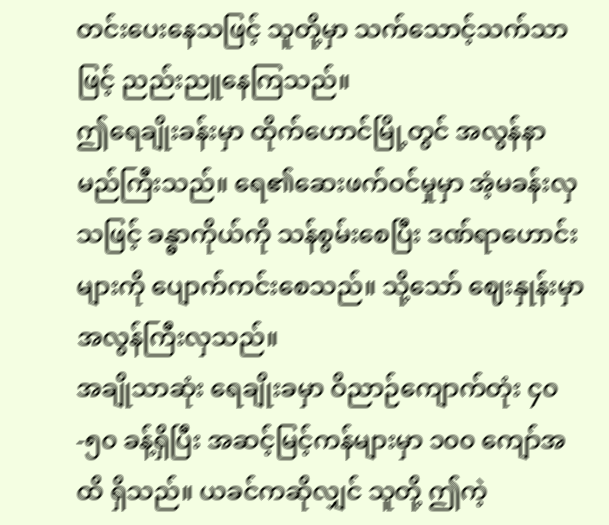တင်းပေးနေသဖြင့် သူတို့မှာ သက်သောင့်သက်သာဖြင့် ညည်းညူနေကြသည်။
ဤရေချိုးခန်းမှာ ထိုက်ဟောင်မြို့တွင် အလွန်နာမည်ကြီးသည်။ ရေ၏ဆေးဖက်ဝင်မှုမှာ အံ့မခန်းလှသဖြင့် ခန္ဓာကိုယ်ကို သန်စွမ်းစေပြီး ဒဏ်ရာဟောင်းများကို ပျောက်ကင်းစေသည်။ သို့သော် ဈေးနှုန်းမှာ အလွန်ကြီးလှသည်။
အချိုသာဆုံး ရေချိုးခမှာ ဝိညာဉ်ကျောက်တုံး ၄၀-၅၀ ခန့်ရှိပြီး အဆင့်မြင့်ကန်များမှာ ၁၀၀ ကျော်အထိ ရှိသည်။ ယခင်ကဆိုလျှင် သူတို့ ဤကဲ့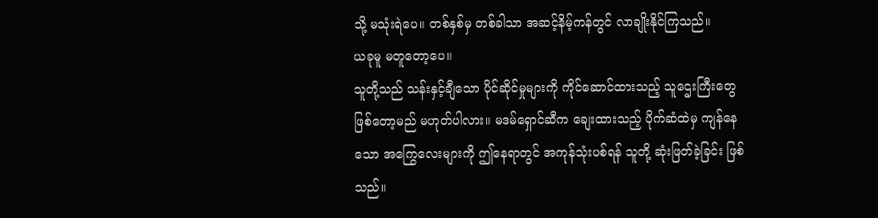သို့ မသုံးရဲပေ။ တစ်နှစ်မှ တစ်ခါသာ အဆင့်နိမ့်ကန်တွင် လာချိုးနိုင်ကြသည်။
ယခုမူ မတူတော့ပေ။
သူတို့သည် သန်းနှင့်ချီသော ပိုင်ဆိုင်မှုများကို ကိုင်ဆောင်ထားသည့် သူဌေးကြီးတွေ ဖြစ်တော့မည် မဟုတ်ပါလား။ မဒမ်ရှောင်ဆီက ချေးထားသည့် ပိုက်ဆံထဲမှ ကျန်နေသော အကြွေလေးများကို ဤနေရာတွင် အကုန်သုံးပစ်ရန် သူတို့ ဆုံးဖြတ်ခဲ့ခြင်း ဖြစ်သည်။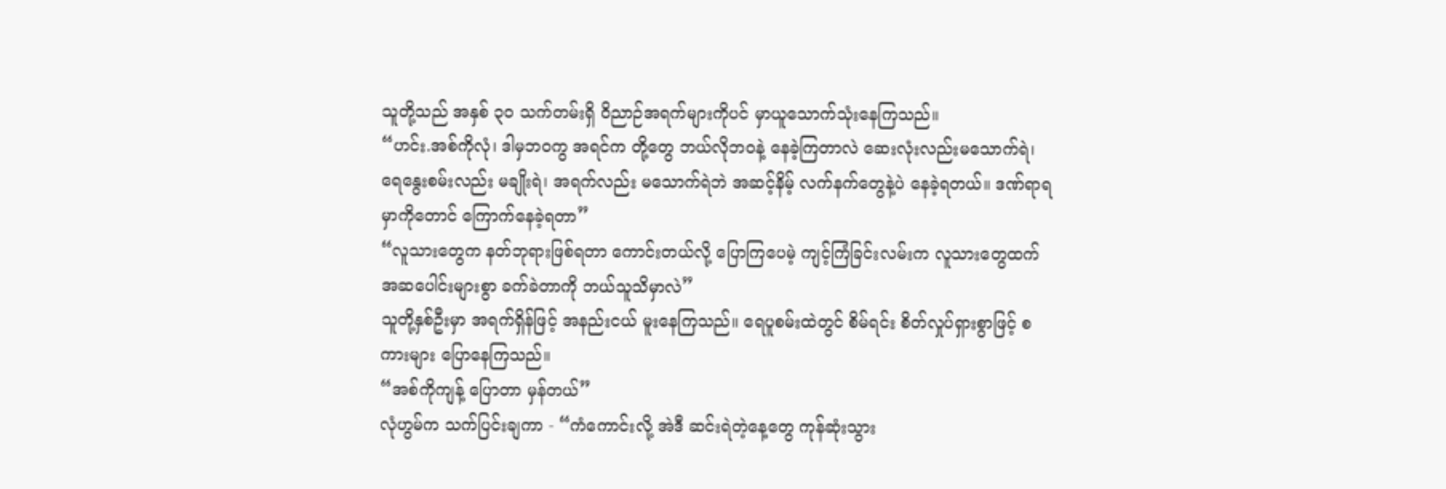သူတို့သည် အနှစ် ၃၀ သက်တမ်းရှိ ဝိညာဉ်အရက်များကိုပင် မှာယူသောက်သုံးနေကြသည်။
“ဟင်း.အစ်ကိုလုံ၊ ဒါမှဘဝကွ အရင်က တို့တွေ ဘယ်လိုဘဝနဲ့ နေခဲ့ကြတာလဲ ဆေးလုံးလည်းမသောက်ရဲ၊ ရေနွေးစမ်းလည်း မချိုးရဲ၊ အရက်လည်း မသောက်ရဲဘဲ အဆင့်နိမ့် လက်နက်တွေနဲ့ပဲ နေခဲ့ရတယ်။ ဒဏ်ရာရမှာကိုတောင် ကြောက်နေခဲ့ရတာ”
“လူသားတွေက နတ်ဘုရားဖြစ်ရတာ ကောင်းတယ်လို့ ပြောကြပေမဲ့ ကျင့်ကြံခြင်းလမ်းက လူသားတွေထက် အဆပေါင်းများစွာ ခက်ခဲတာကို ဘယ်သူသိမှာလဲ”
သူတို့နှစ်ဦးမှာ အရက်ရှိန်ဖြင့် အနည်းငယ် မူးနေကြသည်။ ရေပူစမ်းထဲတွင် စိမ်ရင်း စိတ်လှုပ်ရှားစွာဖြင့် စကားများ ပြောနေကြသည်။
“အစ်ကိုကျန့် ပြောတာ မှန်တယ်”
လုံဟွမ်က သက်ပြင်းချကာ - “ကံကောင်းလို့ အဲဒီ ဆင်းရဲတဲ့နေ့တွေ ကုန်ဆုံးသွား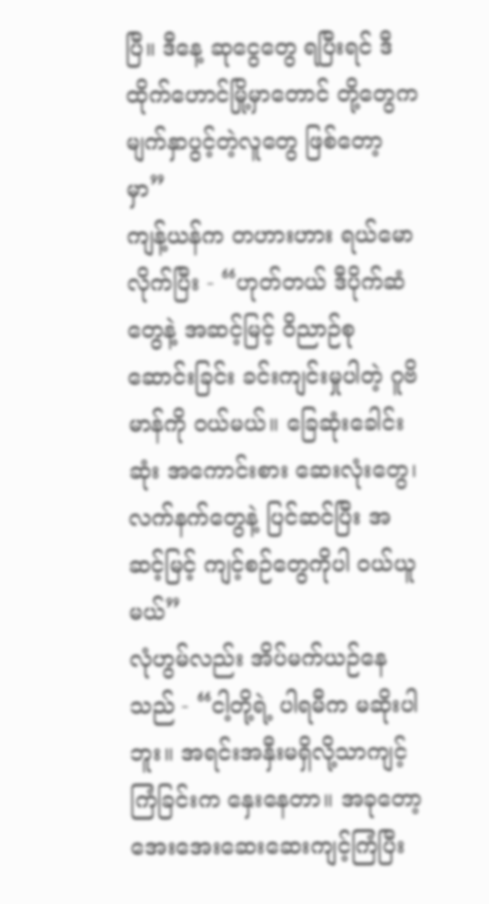ပြီ။ ဒီနေ့ ဆုငွေတွေ ရပြီးရင် ဒီထိုက်ဟောင်မြို့မှာတောင် တို့တွေက မျက်နှာပွင့်တဲ့လူတွေ ဖြစ်တော့မှာ”
ကျန့်ယန်က တဟားဟား ရယ်မောလိုက်ပြီး - “ဟုတ်တယ် ဒီပိုက်ဆံတွေနဲ့ အဆင့်မြင့် ဝိညာဉ်စုဆောင်းခြင်း ခင်းကျင်းမှုပါတဲ့ ဂူဗိမာန်ကို ဝယ်မယ်။ ခြေဆုံးခေါင်းဆုံး အကောင်းစား ဆေးလုံးတွေ၊ လက်နက်တွေနဲ့ ပြင်ဆင်ပြီး အဆင့်မြင့် ကျင့်စဉ်တွေကိုပါ ဝယ်ယူမယ်”
လုံဟွမ်လည်း အိပ်မက်ယဉ်နေသည် - “ငါ့တို့ရဲ့ ပါရမီက မဆိုးပါဘူး။ အရင်းအနှီးမရှိလို့သာကျင့်ကြံခြင်းက နှေးနေတာ။ အခုတော့ အေးအေးဆေးဆေးကျင့်ကြံပြီး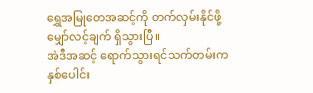ရွှေအမြုတေအဆင့်ကို တက်လှမ်းနိုင်ဖို့ မျှော်လင့်ချက် ရှိသွားပြီ။
အဲဒီအဆင့် ရောက်သွားရင်သက်တမ်းက နှစ်ပေါင်း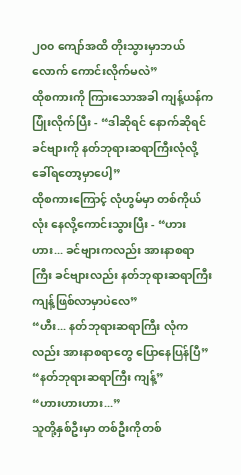၂၀၀ ကျော်အထိ တိုးသွားမှာဘယ်လောက် ကောင်းလိုက်မလဲ”
ထိုစကားကို ကြားသောအခါ ကျန့်ယန်က ပြုံးလိုက်ပြီး - “ဒါဆိုရင် နောက်ဆိုရင် ခင်ဗျားကို နတ်ဘုရားဆရာကြီးလုံလို့ ခေါ်ရတော့မှာပေါ့”
ထိုစကားကြောင့် လုံဟွမ်မှာ တစ်ကိုယ်လုံး နေလို့ကောင်းသွားပြီး - “ဟားဟား... ခင်ဗျားကလည်း အားနာစရာကြီး ခင်ဗျားလည်း နတ်ဘုရားဆရာကြီးကျန့်ဖြစ်လာမှာပဲလေ”
“ဟီး... နတ်ဘုရားဆရာကြီး လုံကလည်း အားနာစရာတွေ ပြောနေပြန်ပြီ”
“နတ်ဘုရားဆရာကြီး ကျန့်”
“ဟားဟားဟား...”
သူတို့နှစ်ဦးမှာ တစ်ဦးကိုတစ်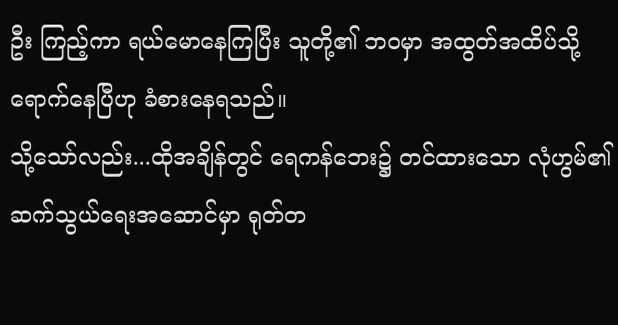ဦး ကြည့်ကာ ရယ်မောနေကြပြီး သူတို့၏ ဘဝမှာ အထွတ်အထိပ်သို့ ရောက်နေပြီဟု ခံစားနေရသည်။
သို့သော်လည်း...ထိုအချိန်တွင် ရေကန်ဘေး၌ တင်ထားသော လုံဟွမ်၏ ဆက်သွယ်ရေးအဆောင်မှာ ရုတ်တ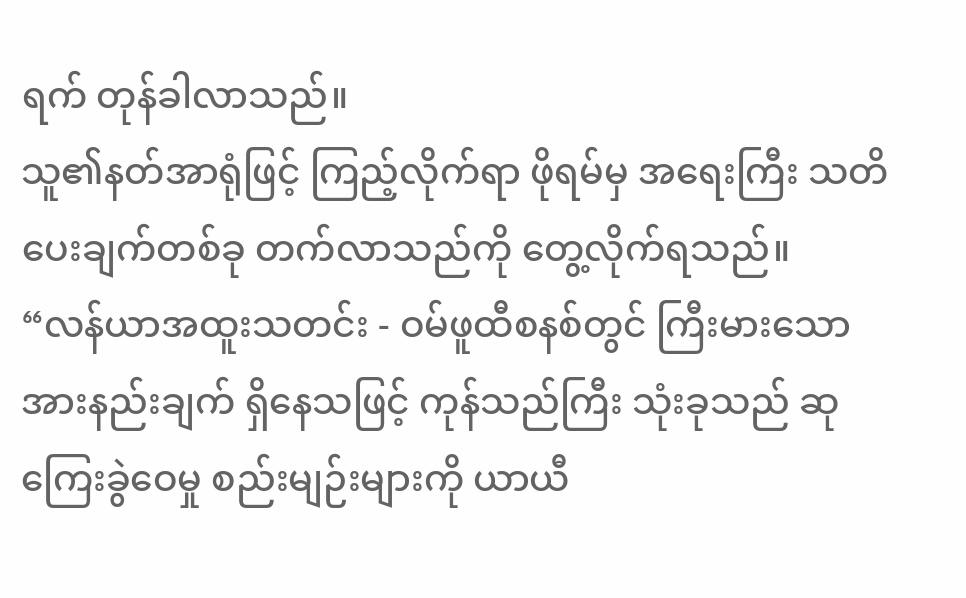ရက် တုန်ခါလာသည်။
သူ၏နတ်အာရုံဖြင့် ကြည့်လိုက်ရာ ဖိုရမ်မှ အရေးကြီး သတိပေးချက်တစ်ခု တက်လာသည်ကို တွေ့လိုက်ရသည်။
“လန်ယာအထူးသတင်း - ဝမ်ဖူထီစနစ်တွင် ကြီးမားသော အားနည်းချက် ရှိနေသဖြင့် ကုန်သည်ကြီး သုံးခုသည် ဆုကြေးခွဲဝေမှု စည်းမျဉ်းများကို ယာယီ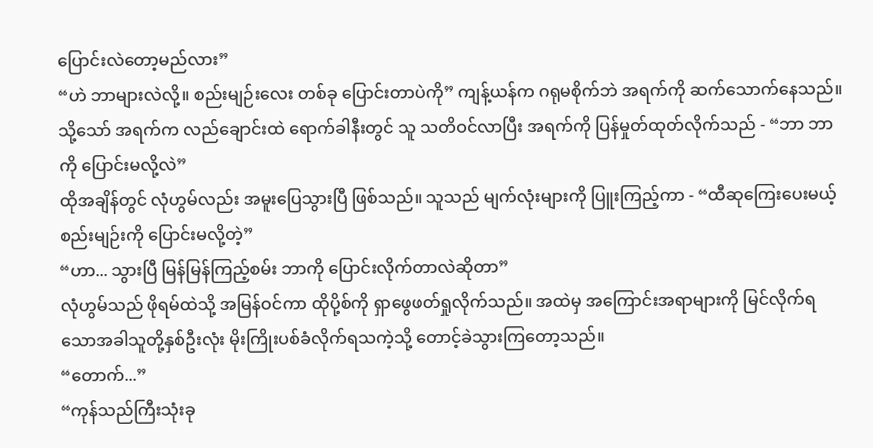ပြောင်းလဲတော့မည်လား”
“ဟဲ ဘာများလဲလို့။ စည်းမျဉ်းလေး တစ်ခု ပြောင်းတာပဲကို” ကျန့်ယန်က ဂရုမစိုက်ဘဲ အရက်ကို ဆက်သောက်နေသည်။
သို့သော် အရက်က လည်ချောင်းထဲ ရောက်ခါနီးတွင် သူ သတိဝင်လာပြီး အရက်ကို ပြန်မှုတ်ထုတ်လိုက်သည် - “ဘာ ဘာကို ပြောင်းမလို့လဲ”
ထိုအချိန်တွင် လုံဟွမ်လည်း အမူးပြေသွားပြီ ဖြစ်သည်။ သူသည် မျက်လုံးများကို ပြူးကြည့်ကာ - “ထီဆုကြေးပေးမယ့် စည်းမျဉ်းကို ပြောင်းမလို့တဲ့”
“ဟာ... သွားပြီ မြန်မြန်ကြည့်စမ်း ဘာကို ပြောင်းလိုက်တာလဲဆိုတာ”
လုံဟွမ်သည် ဖိုရမ်ထဲသို့ အမြန်ဝင်ကာ ထိုပို့စ်ကို ရှာဖွေဖတ်ရှုလိုက်သည်။ အထဲမှ အကြောင်းအရာများကို မြင်လိုက်ရသောအခါသူတို့နှစ်ဦးလုံး မိုးကြိုးပစ်ခံလိုက်ရသကဲ့သို့ တောင့်ခဲသွားကြတော့သည်။
“တောက်...”
“ကုန်သည်ကြီးသုံးခု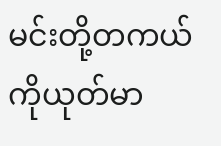မင်းတို့တကယ်ကိုယုတ်မာ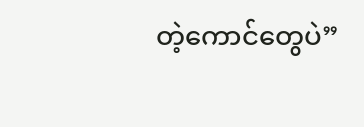တဲ့ကောင်တွေပဲ”